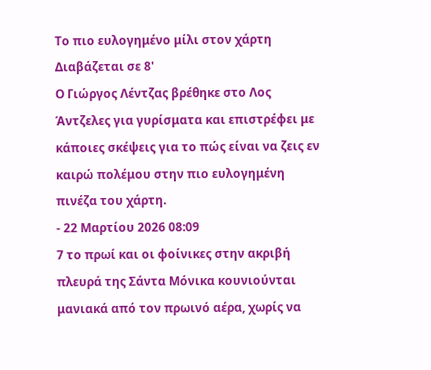Το πιο ευλογημένο μίλι στον χάρτη
Διαβάζεται σε 8'
Ο Γιώργος Λέντζας βρέθηκε στο Λος Άντζελες για γυρίσματα και επιστρέφει με κάποιες σκέψεις για το πώς είναι να ζεις εν καιρώ πολέμου στην πιο ευλογημένη πινέζα του χάρτη.
- 22 Μαρτίου 2026 08:09
7 το πρωί και οι φοίνικες στην ακριβή πλευρά της Σάντα Μόνικα κουνιούνται μανιακά από τον πρωινό αέρα, χωρίς να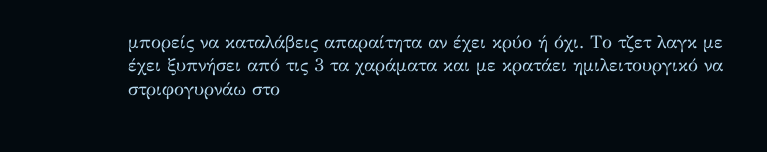μπορείς να καταλάβεις απαραίτητα αν έχει κρύο ή όχι. Το τζετ λαγκ με έχει ξυπνήσει από τις 3 τα χαράματα και με κρατάει ημιλειτουργικό να στριφογυρνάω στο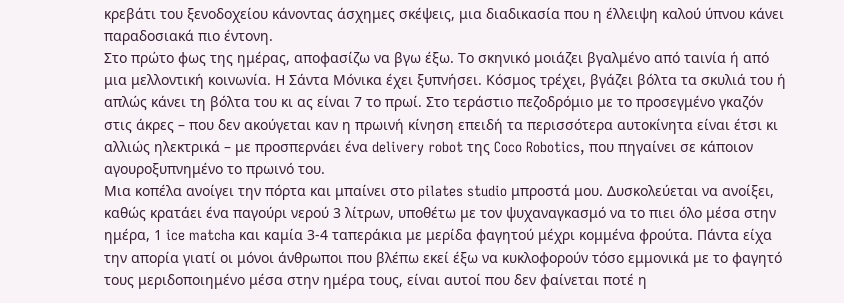κρεβάτι του ξενοδοχείου κάνοντας άσχημες σκέψεις, μια διαδικασία που η έλλειψη καλού ύπνου κάνει παραδοσιακά πιο έντονη.
Στο πρώτο φως της ημέρας, αποφασίζω να βγω έξω. Το σκηνικό μοιάζει βγαλμένο από ταινία ή από μια μελλοντική κοινωνία. Η Σάντα Μόνικα έχει ξυπνήσει. Κόσμος τρέχει, βγάζει βόλτα τα σκυλιά του ή απλώς κάνει τη βόλτα του κι ας είναι 7 το πρωί. Στο τεράστιο πεζοδρόμιο με το προσεγμένο γκαζόν στις άκρες – που δεν ακούγεται καν η πρωινή κίνηση επειδή τα περισσότερα αυτοκίνητα είναι έτσι κι αλλιώς ηλεκτρικά – με προσπερνάει ένα delivery robot της Coco Robotics, που πηγαίνει σε κάποιον αγουροξυπνημένο το πρωινό του.
Μια κοπέλα ανοίγει την πόρτα και μπαίνει στο pilates studio μπροστά μου. Δυσκολεύεται να ανοίξει, καθώς κρατάει ένα παγούρι νερού 3 λίτρων, υποθέτω με τον ψυχαναγκασμό να το πιει όλο μέσα στην ημέρα, 1 ice matcha και καμία 3-4 ταπεράκια με μερίδα φαγητού μέχρι κομμένα φρούτα. Πάντα είχα την απορία γιατί οι μόνοι άνθρωποι που βλέπω εκεί έξω να κυκλοφορούν τόσο εμμονικά με το φαγητό τους μεριδοποιημένο μέσα στην ημέρα τους, είναι αυτοί που δεν φαίνεται ποτέ η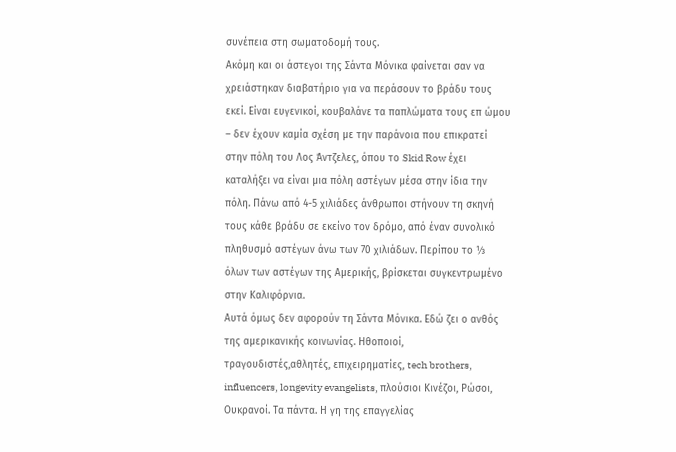συνέπεια στη σωματοδομή τους.
Ακόμη και οι άστεγοι της Σάντα Μόνικα φαίνεται σαν να χρειάστηκαν διαβατήριο για να περάσουν το βράδυ τους εκεί. Είναι ευγενικοί, κουβαλάνε τα παπλώματα τους επ ώμου – δεν έχουν καμία σχέση με την παράνοια που επικρατεί στην πόλη του Λος Άντζελες, όπου το Skid Row έχει καταλήξει να είναι μια πόλη αστέγων μέσα στην ίδια την πόλη. Πάνω από 4-5 χιλιάδες άνθρωποι στήνουν τη σκηνή τους κάθε βράδυ σε εκείνο τον δρόμο, από έναν συνολικό πληθυσμό αστέγων άνω των 70 χιλιάδων. Περίπου το ⅓ όλων των αστέγων της Αμερικής, βρίσκεται συγκεντρωμένο στην Καλιφόρνια.
Αυτά όμως δεν αφορούν τη Σάντα Μόνικα. Εδώ ζει ο ανθός της αμερικανικής κοινωνίας. Ηθοποιοί, τραγουδιστές,αθλητές, επιχειρηματίες, tech brothers, influencers, longevity evangelists, πλούσιοι Κινέζοι, Ρώσοι, Ουκρανοί. Τα πάντα. Η γη της επαγγελίας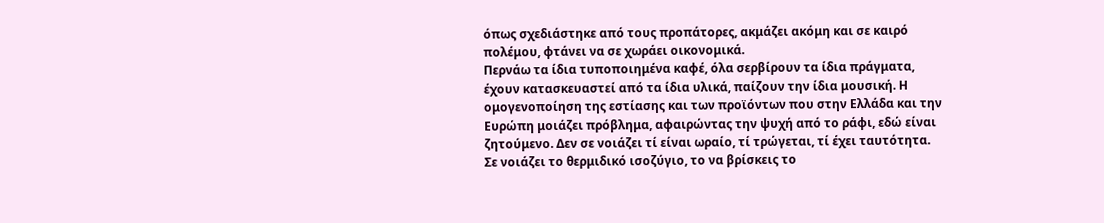όπως σχεδιάστηκε από τους προπάτορες, ακμάζει ακόμη και σε καιρό πολέμου, φτάνει να σε χωράει οικονομικά.
Περνάω τα ίδια τυποποιημένα καφέ, όλα σερβίρουν τα ίδια πράγματα, έχουν κατασκευαστεί από τα ίδια υλικά, παίζουν την ίδια μουσική. Η ομογενοποίηση της εστίασης και των προϊόντων που στην Ελλάδα και την Ευρώπη μοιάζει πρόβλημα, αφαιρώντας την ψυχή από το ράφι, εδώ είναι ζητούμενο. Δεν σε νοιάζει τί είναι ωραίο, τί τρώγεται, τί έχει ταυτότητα. Σε νοιάζει το θερμιδικό ισοζύγιο, το να βρίσκεις το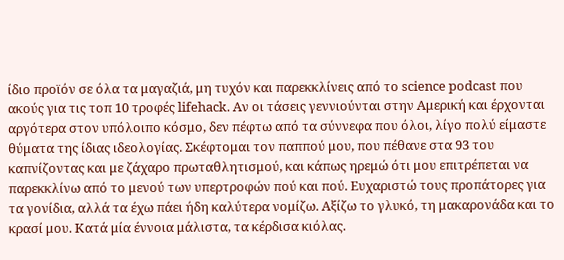ίδιο προϊόν σε όλα τα μαγαζιά, μη τυχόν και παρεκκλίνεις από το science podcast που ακούς για τις τοπ 10 τροφές lifehack. Αν οι τάσεις γεννιούνται στην Αμερική και έρχονται αργότερα στον υπόλοιπο κόσμο, δεν πέφτω από τα σύννεφα που όλοι, λίγο πολύ είμαστε θύματα της ίδιας ιδεολογίας. Σκέφτομαι τον παππού μου, που πέθανε στα 93 του καπνίζοντας και με ζάχαρο πρωταθλητισμού, και κάπως ηρεμώ ότι μου επιτρέπεται να παρεκκλίνω από το μενού των υπερτροφών πού και πού. Ευχαριστώ τους προπάτορες για τα γονίδια, αλλά τα έχω πάει ήδη καλύτερα νομίζω. Αξίζω το γλυκό, τη μακαρονάδα και το κρασί μου. Κατά μία έννοια μάλιστα, τα κέρδισα κιόλας.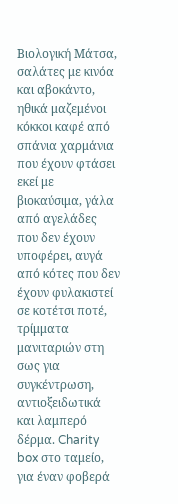Βιολογική Μάτσα, σαλάτες με κινόα και αβοκάντο, ηθικά μαζεμένοι κόκκοι καφέ από σπάνια χαρμάνια που έχουν φτάσει εκεί με βιοκαύσιμα, γάλα από αγελάδες που δεν έχουν υποφέρει, αυγά από κότες που δεν έχουν φυλακιστεί σε κοτέτσι ποτέ, τρίμματα μανιταριών στη σως για συγκέντρωση, αντιοξειδωτικά και λαμπερό δέρμα. Charity box στο ταμείο, για έναν φοβερά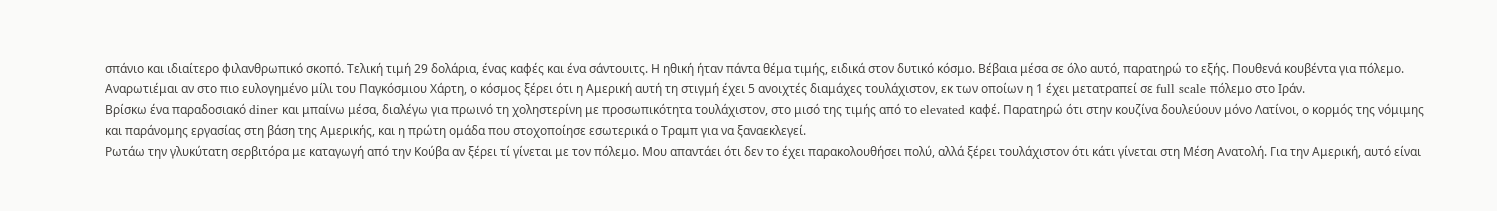σπάνιο και ιδιαίτερο φιλανθρωπικό σκοπό. Τελική τιμή 29 δολάρια, ένας καφές και ένα σάντουιτς. Η ηθική ήταν πάντα θέμα τιμής, ειδικά στον δυτικό κόσμο. Βέβαια μέσα σε όλο αυτό, παρατηρώ το εξής. Πουθενά κουβέντα για πόλεμο. Αναρωτιέμαι αν στο πιο ευλογημένο μίλι του Παγκόσμιου Χάρτη, ο κόσμος ξέρει ότι η Αμερική αυτή τη στιγμή έχει 5 ανοιχτές διαμάχες τουλάχιστον, εκ των οποίων η 1 έχει μετατραπεί σε full scale πόλεμο στο Ιράν.
Βρίσκω ένα παραδοσιακό diner και μπαίνω μέσα, διαλέγω για πρωινό τη χοληστερίνη με προσωπικότητα τουλάχιστον, στο μισό της τιμής από το elevated καφέ. Παρατηρώ ότι στην κουζίνα δουλεύουν μόνο Λατίνοι, ο κορμός της νόμιμης και παράνομης εργασίας στη βάση της Αμερικής, και η πρώτη ομάδα που στοχοποίησε εσωτερικά ο Τραμπ για να ξαναεκλεγεί.
Ρωτάω την γλυκύτατη σερβιτόρα με καταγωγή από την Κούβα αν ξέρει τί γίνεται με τον πόλεμο. Μου απαντάει ότι δεν το έχει παρακολουθήσει πολύ, αλλά ξέρει τουλάχιστον ότι κάτι γίνεται στη Μέση Ανατολή. Για την Αμερική, αυτό είναι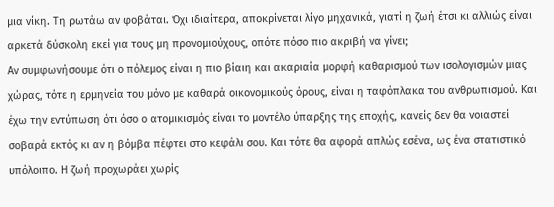μια νίκη. Τη ρωτάω αν φοβάται. Όχι ιδιαίτερα, αποκρίνεται λίγο μηχανικά, γιατί η ζωή έτσι κι αλλιώς είναι αρκετά δύσκολη εκεί για τους μη προνομιούχους, οπότε πόσο πιο ακριβή να γίνει;
Αν συμφωνήσουμε ότι ο πόλεμος είναι η πιο βίαιη και ακαριαία μορφή καθαρισμού των ισολογισμών μιας χώρας, τότε η ερμηνεία του μόνο με καθαρά οικονομικούς όρους, είναι η ταφόπλακα του ανθρωπισμού. Και έχω την εντύπωση ότι όσο ο ατομικισμός είναι το μοντέλο ύπαρξης της εποχής, κανείς δεν θα νοιαστεί σοβαρά εκτός κι αν η βόμβα πέφτει στο κεφάλι σου. Και τότε θα αφορά απλώς εσένα, ως ένα στατιστικό υπόλοιπο. Η ζωή προχωράει χωρίς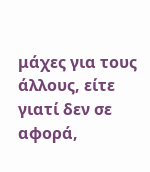μάχες για τους άλλους, είτε γιατί δεν σε αφορά,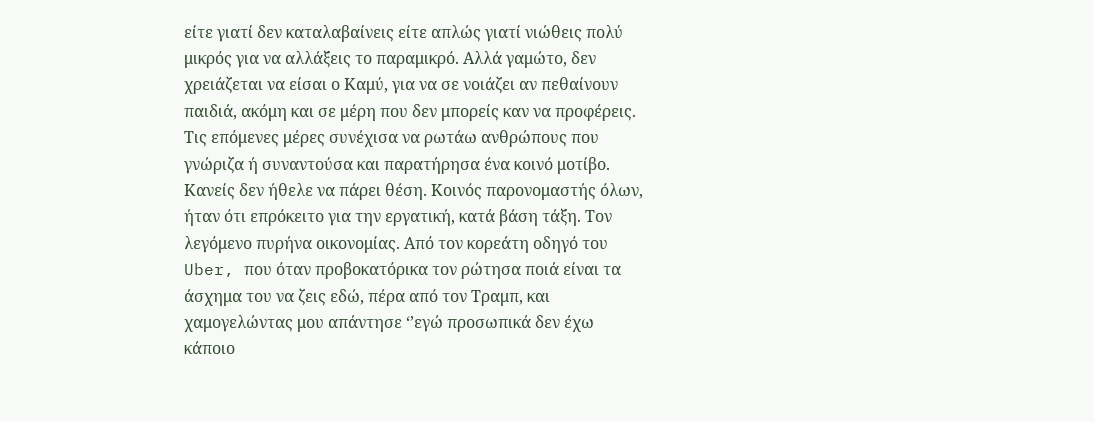είτε γιατί δεν καταλαβαίνεις είτε απλώς γιατί νιώθεις πολύ μικρός για να αλλάξεις το παραμικρό. Αλλά γαμώτο, δεν χρειάζεται να είσαι ο Καμύ, για να σε νοιάζει αν πεθαίνουν παιδιά, ακόμη και σε μέρη που δεν μπορείς καν να προφέρεις.
Τις επόμενες μέρες συνέχισα να ρωτάω ανθρώπους που γνώριζα ή συναντούσα και παρατήρησα ένα κοινό μοτίβο. Κανείς δεν ήθελε να πάρει θέση. Κοινός παρονομαστής όλων, ήταν ότι επρόκειτο για την εργατική, κατά βάση τάξη. Τον λεγόμενο πυρήνα οικονομίας. Από τον κορεάτη οδηγό του Uber, που όταν προβοκατόρικα τον ρώτησα ποιά είναι τα άσχημα του να ζεις εδώ, πέρα από τον Τραμπ, και χαμογελώντας μου απάντησε ‘’εγώ προσωπικά δεν έχω κάποιο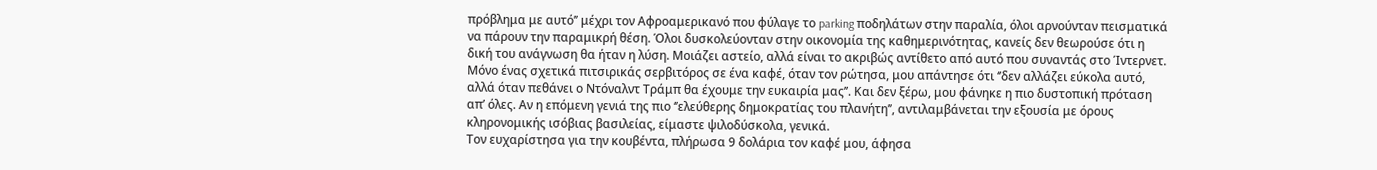πρόβλημα με αυτό’’ μέχρι τον Αφροαμερικανό που φύλαγε το parking ποδηλάτων στην παραλία, όλοι αρνούνταν πεισματικά να πάρουν την παραμικρή θέση. Όλοι δυσκολεύονταν στην οικονομία της καθημερινότητας, κανείς δεν θεωρούσε ότι η δική του ανάγνωση θα ήταν η λύση. Μοιάζει αστείο, αλλά είναι το ακριβώς αντίθετο από αυτό που συναντάς στο Ίντερνετ.
Μόνο ένας σχετικά πιτσιρικάς σερβιτόρος σε ένα καφέ, όταν τον ρώτησα, μου απάντησε ότι ‘’δεν αλλάζει εύκολα αυτό, αλλά όταν πεθάνει ο Ντόναλντ Τράμπ θα έχουμε την ευκαιρία μας’’. Και δεν ξέρω, μου φάνηκε η πιο δυστοπική πρόταση απ’ όλες. Αν η επόμενη γενιά της πιο ‘’ελεύθερης δημοκρατίας του πλανήτη’’, αντιλαμβάνεται την εξουσία με όρους κληρονομικής ισόβιας βασιλείας, είμαστε ψιλοδύσκολα, γενικά.
Τον ευχαρίστησα για την κουβέντα, πλήρωσα 9 δολάρια τον καφέ μου, άφησα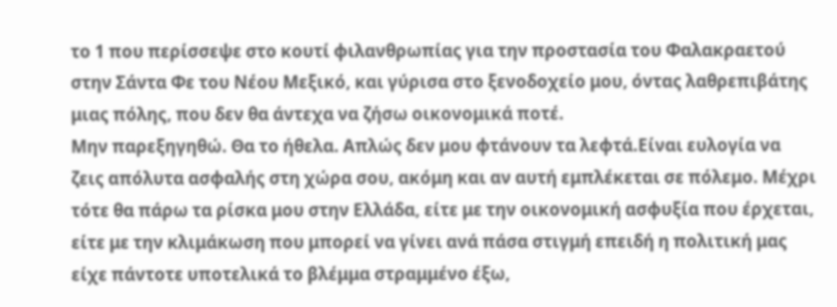το 1 που περίσσεψε στο κουτί φιλανθρωπίας για την προστασία του Φαλακραετού στην Σάντα Φε του Νέου Μεξικό, και γύρισα στο ξενοδοχείο μου, όντας λαθρεπιβάτης μιας πόλης, που δεν θα άντεχα να ζήσω οικονομικά ποτέ.
Μην παρεξηγηθώ. Θα το ήθελα. Απλώς δεν μου φτάνουν τα λεφτά.Είναι ευλογία να ζεις απόλυτα ασφαλής στη χώρα σου, ακόμη και αν αυτή εμπλέκεται σε πόλεμο. Μέχρι τότε θα πάρω τα ρίσκα μου στην Ελλάδα, είτε με την οικονομική ασφυξία που έρχεται, είτε με την κλιμάκωση που μπορεί να γίνει ανά πάσα στιγμή επειδή η πολιτική μας είχε πάντοτε υποτελικά το βλέμμα στραμμένο έξω,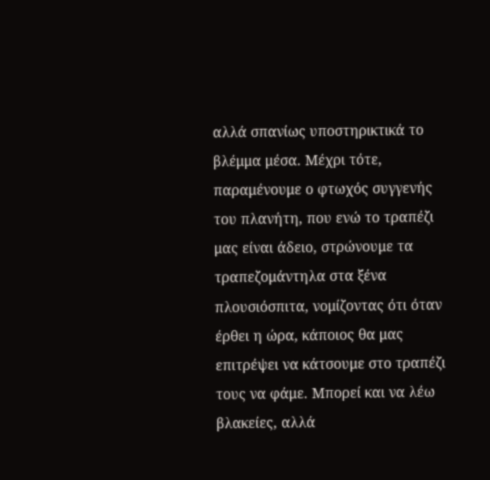αλλά σπανίως υποστηρικτικά το βλέμμα μέσα. Μέχρι τότε, παραμένουμε ο φτωχός συγγενής του πλανήτη, που ενώ το τραπέζι μας είναι άδειο, στρώνουμε τα τραπεζομάντηλα στα ξένα πλουσιόσπιτα, νομίζοντας ότι όταν έρθει η ώρα, κάποιος θα μας επιτρέψει να κάτσουμε στο τραπέζι τους να φάμε. Μπορεί και να λέω βλακείες, αλλά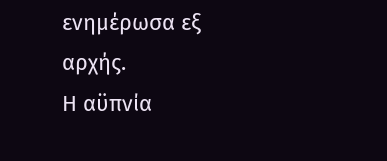ενημέρωσα εξ αρχής.
Η αϋπνία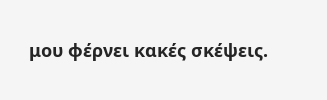μου φέρνει κακές σκέψεις.